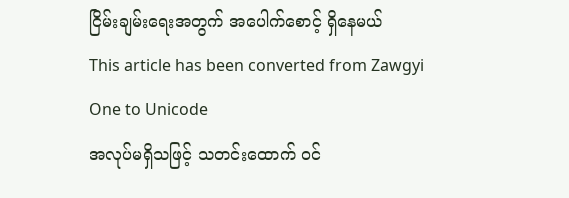ငြိမ်းချမ်းရေးအတွက် အပေါက်စောင့် ရှိနေမယ်
This article has been converted from Zawgyi One to Unicode
အလုပ်မရှိသဖြင့် သတင်းထောက် ဝင်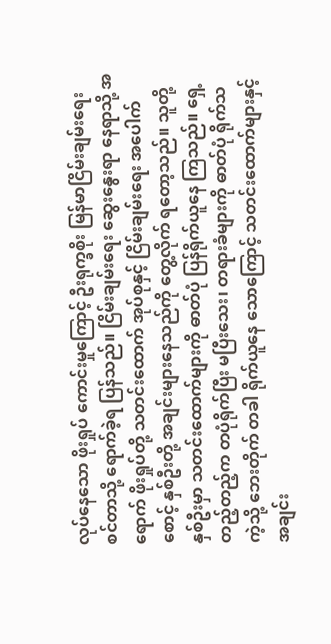လုပ်နေသော ဖိုးရှုပ် ကောင်းမှုကြောင့် ဦးရုက္ခစိုး မြန်မာငြိမ်းချမ်းရေး စင်တာသို့ ရောက်ခဲ့ရ ပြန်သည်။ ငြိမ်းချမ်းရေး ဆွေးနွေးရာ နေရာသို့ အရောက် ဖိုးရှုပ်တို့ သတင်းထောက် အုပ်စုနှင့် ငြိမ်းချမ်းရေး အပေါက်စောင့် နှစ်ဦးတို့ အချင်းများနေသည်ကို တွေ့လိုက် ရတော့သည်။ သူတို့နှစ်ဦးမှာ သတင်းထောက်များကို ဓာတ်ပုံ ပြန်ရိုက်ယူနေ ကြသည်။ ရှေ့တည့်တည့်က တပုံရိုက်ပြီး မပြီးသေး၊ တရားခံများကို ဓာတ်ပုံ ရိုက်သကဲ့သို့ ဘေးတိုက် တခါ ရိုက်ယူနေ သောကြောင့် သတင်းထောက်များနှင့် အချင်း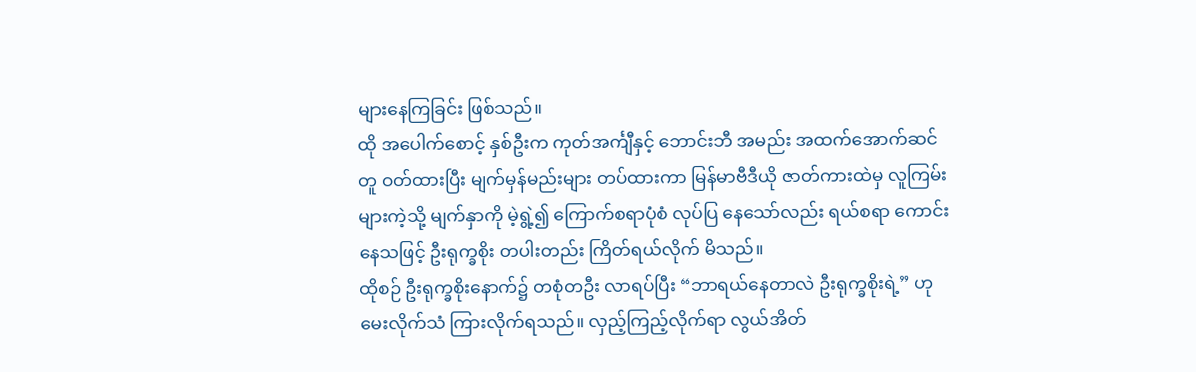များနေကြခြင်း ဖြစ်သည်။
ထို အပေါက်စောင့် နှစ်ဦးက ကုတ်အင်္ကျီနှင့် ဘောင်းဘီ အမည်း အထက်အောက်ဆင်တူ ဝတ်ထားပြီး မျက်မှန်မည်းများ တပ်ထားကာ မြန်မာဗီဒီယို ဇာတ်ကားထဲမှ လူကြမ်းများကဲ့သို့ မျက်နှာကို မဲ့ရွဲ့၍ ကြောက်စရာပုံစံ လုပ်ပြ နေသော်လည်း ရယ်စရာ ကောင်းနေသဖြင့် ဦးရုက္ခစိုး တပါးတည်း ကြိတ်ရယ်လိုက် မိသည်။
ထိုစဉ် ဦးရုက္ခစိုးနောက်၌ တစုံတဦး လာရပ်ပြီး “ဘာရယ်နေတာလဲ ဦးရုက္ခစိုးရဲ့” ဟု မေးလိုက်သံ ကြားလိုက်ရသည်။ လှည့်ကြည့်လိုက်ရာ လွယ်အိတ်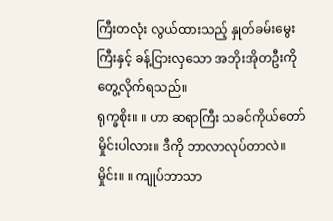ကြီးတလုံး လွယ်ထားသည့် နှုတ်ခမ်းမွေးကြီးနှင့် ခန့်ငြားလှသော အဘိုးအိုတဦးကို တွေ့လိုက်ရသည်။
ရုက္ခစိုး။ ။ ဟာ ဆရာကြီး သခင်ကိုယ်တော်မှိုင်းပါလား။ ဒီကို ဘာလာလုပ်တာလဲ။
မှိုင်း။ ။ ကျုပ်ဘာသာ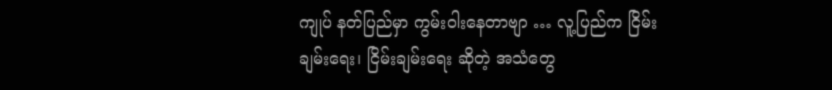ကျုပ် နတ်ပြည်မှာ ကွမ်းဝါးနေတာဗျာ … လူ့ပြည်က ငြိမ်းချမ်းရေး၊ ငြိမ်းချမ်းရေး ဆိုတဲ့ အသံတွေ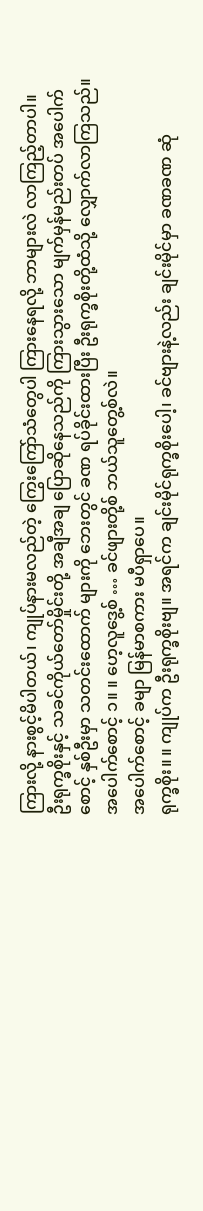ကြားလို့ နားစွင့်မိပါတယ်၊ ကျုပ်နားမလည်တဲ့ ကြွေးကြော်သံတွေပါ ကြားနေရလို့ ဘာများလဲ လာကြည့်တာပါ။
ဦးရုက္ခစိုးနှင့် သခင်ကိုယ်တော်မှိုင်းတို့ အချီအချ ပြောဆိုနေသည်ကို ကြားသွားသော မျက်မှန်မည်းတပ် အပေါက်စောင့် နှစ်ဦးမှာ သတင်းထောက် များကို ဘေးတွင် ခဏ ရပ်ခိုင်းထားပြီး ဦးရုက္ခစိုးတို့ထံသို့ လျှောက်လာကြသည်။
အပေါက်စောင့် ၁။ ။ ဟေ့လူဒွေ့စ် … ခင်ဖျားတို့စ် ဘယ်သူတွေ့စ်လဲ။
အပေါက်စောင့် ခမျာ မြန်မာစကား မပီရှာပေ။
ရုက္ခစိုး။ ။ ကျုပ်က ဦးရုက္ခစိုးဗျ။ အရင်က ချင်းမိုင်ရုက္ခစိုးပေါ့၊ ခင်ဗျားနဲ့လည်း ချင်းမိုင်မှာ ခဏခဏ ဆုံ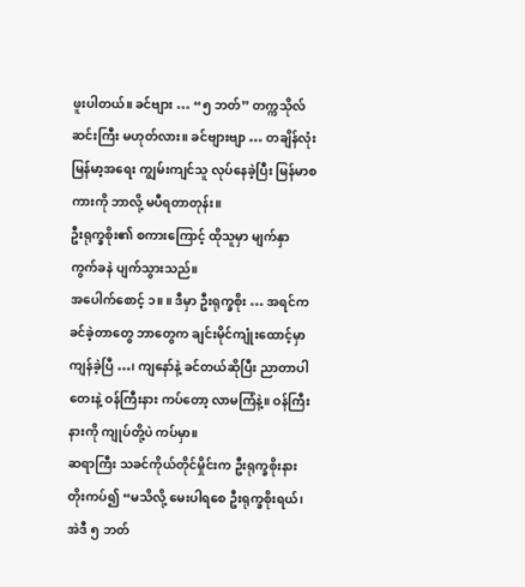ဖူးပါတယ်။ ခင်ဗျား … “၅ ဘတ်” တက္ကသိုလ် ဆင်းကြီး မဟုတ်လား။ ခင်ဗျားဗျာ … တချိန်လုံး မြန်မာ့အရေး ကျွမ်းကျင်သူ လုပ်နေခဲ့ပြီး မြန်မာစကားကို ဘာလို့ မပီရတာတုန်း။
ဦးရုက္ခစိုး၏ စကားကြောင့် ထိုသူမှာ မျက်နှာကွက်ခနဲ ပျက်သွားသည်။
အပေါက်စောင့် ၁။ ။ ဒီမှာ ဦးရုက္ခစိုး … အရင်က ခင်ခဲ့တာတွေ ဘာတွေက ချင်းမိုင်ကျုံးထောင့်မှာ ကျန်ခဲ့ပြီ …၊ ကျနော်နဲ့ ခင်တယ်ဆိုပြီး ညာတာပါတေးနဲ့ ဝန်ကြီးနား ကပ်တော့ လာမကြံနဲ့။ ဝန်ကြီးနားကို ကျုပ်တို့ပဲ ကပ်မှာ။
ဆရာကြီး သခင်ကိုယ်တိုင်မှိုင်းက ဦးရုက္ခစိုးနား တိုးကပ်၍ “မသိလို့ မေးပါရစေ ဦးရုက္ခစိုးရယ်၊ အဲဒီ ၅ ဘတ်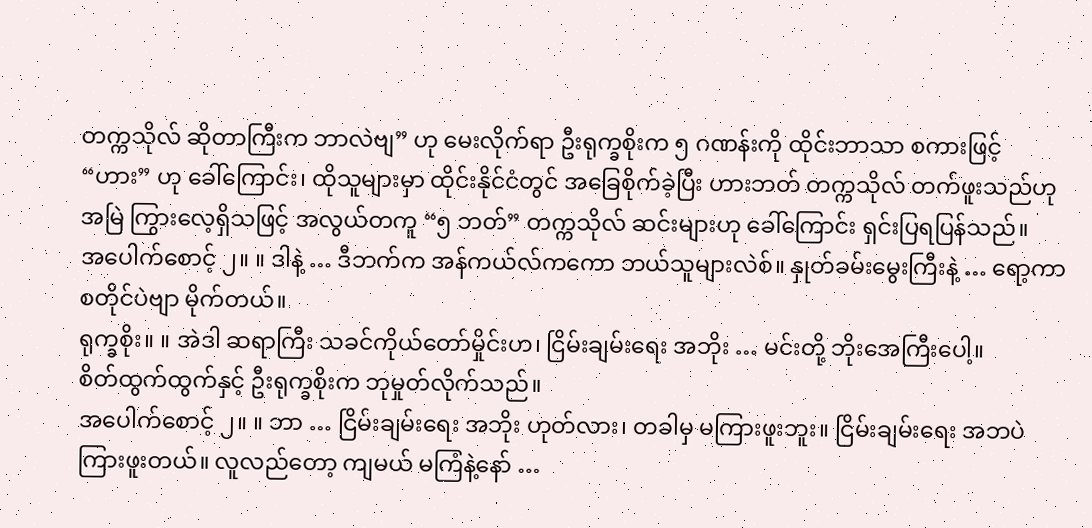တက္ကသိုလ် ဆိုတာကြီးက ဘာလဲဗျ” ဟု မေးလိုက်ရာ ဦးရုက္ခစိုးက ၅ ဂဏန်းကို ထိုင်းဘာသာ စကားဖြင့် “ဟား” ဟု ခေါ်ကြောင်း၊ ထိုသူများမှာ ထိုင်းနိုင်ငံတွင် အခြေစိုက်ခဲ့ပြီး ဟားဘတ် တက္ကသိုလ် တက်ဖူးသည်ဟု အမြဲ ကြွားလေ့ရှိသဖြင့် အလွယ်တကူ “၅ ဘတ်” တက္ကသိုလ် ဆင်းများဟု ခေါ်ကြောင်း ရှင်းပြရပြန်သည်။
အပေါက်စောင့် ၂။ ။ ဒါနဲ့ … ဒီဘက်က အန်ကယ်လ်ကကော ဘယ်သူများလဲစ်။ နှုတ်ခမ်းမွေးကြီးနဲ့ … ရော့ကာစတိုင်ပဲဗျာ မိုက်တယ်။
ရုက္ခစိုး။ ။ အဲဒါ ဆရာကြီး သခင်ကိုယ်တော်မှိုင်းဟ၊ ငြိမ်းချမ်းရေး အဘိုး … မင်းတို့ ဘိုးအေကြီးပေါ့။
စိတ်ထွက်ထွက်နှင့် ဦးရုက္ခစိုးက ဘုမှုတ်လိုက်သည်။
အပေါက်စောင့် ၂။ ။ ဘာ … ငြိမ်းချမ်းရေး အဘိုး ဟုတ်လား၊ တခါမှ မကြားဖူးဘူး။ ငြိမ်းချမ်းရေး အဘပဲ ကြားဖူးတယ်။ လူလည်တော့ ကျမယ် မကြံနဲ့နော် …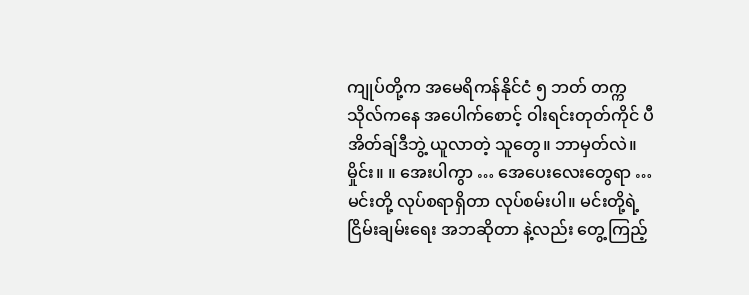ကျုပ်တို့က အမေရိကန်နိုင်ငံ ၅ ဘတ် တက္ကသိုလ်ကနေ အပေါက်စောင့် ဝါးရင်းတုတ်ကိုင် ပီအိတ်ချ်ဒီဘွဲ့ ယူလာတဲ့ သူတွေ။ ဘာမှတ်လဲ။
မှိုင်း။ ။ အေးပါကွာ … အေပေးလေးတွေရာ … မင်းတို့ လုပ်စရာရှိတာ လုပ်စမ်းပါ။ မင်းတို့ရဲ့ ငြိမ်းချမ်းရေး အဘဆိုတာ နဲ့လည်း တွေ့ကြည့်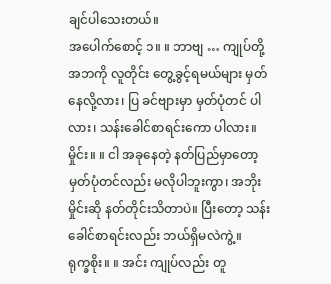ချင်ပါသေးတယ်။
အပေါက်စောင့် ၁။ ။ ဘာဗျ … ကျုပ်တို့ အဘကို လူတိုင်း တွေ့ခွင့်ရမယ်များ မှတ်နေလို့လား၊ ပြ ခင်ဗျားမှာ မှတ်ပုံတင် ပါလား၊ သန်းခေါင်စာရင်းကော ပါလား။
မှိုင်း။ ။ ငါ အခုနေတဲ့ နတ်ပြည်မှာတော့ မှတ်ပုံတင်လည်း မလိုပါဘူးကွာ၊ အဘိုးမှိုင်းဆို နတ်တိုင်းသိတာပဲ။ ပြီးတော့ သန်းခေါင်စာရင်းလည်း ဘယ်ရှိမလဲကွဲ့။
ရုက္ခစိုး။ ။ အင်း ကျုပ်လည်း တူ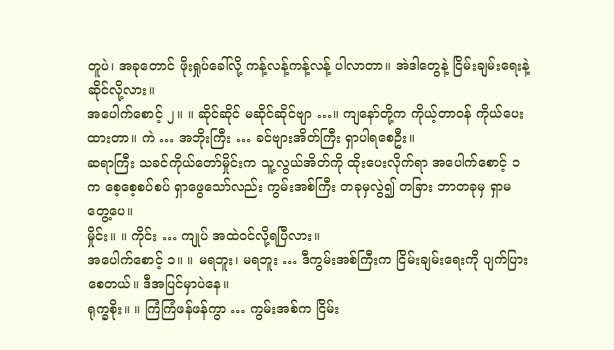တူပဲ၊ အခုတောင် ဖိုးရှုပ်ခေါ်လို့ ကန့်လန့်ကန့်လန့် ပါလာတာ။ အဲဒါတွေနဲ့ ငြိမ်းချမ်းရေးနဲ့ ဆိုင်လို့လား။
အပေါက်စောင့် ၂။ ။ ဆိုင်ဆိုင် မဆိုင်ဆိုင်ဗျာ …။ ကျနော်တို့က ကိုယ့်တာဝန် ကိုယ်ပေးထားတာ။ ကဲ … အဘိုးကြီး … ခင်ဗျားအိတ်ကြီး ရှာပါရစေဦး။
ဆရာကြီး သခင်ကိုယ်တော်မှိုင်းက သူ့လွယ်အိတ်ကို ထိုးပေးလိုက်ရာ အပေါက်စောင့် ၁ က စေ့စေ့စပ်စပ် ရှာဖွေသော်လည်း ကွမ်းအစ်ကြီး တခုမှလွဲ၍ တခြား ဘာတခုမှ ရှာမတွေ့ပေ။
မှိုင်း။ ။ ကိုင်း … ကျုပ် အထဲဝင်လို့ရပြီလား။
အပေါက်စောင့် ၁။ ။ မရဘူး၊ မရဘူး … ဒီကွမ်းအစ်ကြီးက ငြိမ်းချမ်းရေးကို ပျက်ပြားစေတယ်။ ဒီအပြင်မှာပဲနေ။
ရုက္ခစိုး။ ။ ကြံကြံဖန်ဖန်ကွာ … ကွမ်းအစ်က ငြိမ်း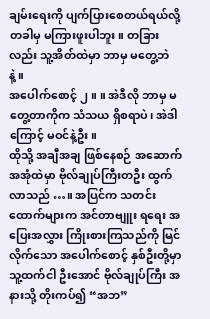ချမ်းရေးကို ပျက်ပြားစေတယ်ရယ်လို့ တခါမှ မကြားဖူးပါဘူး။ တခြားလည်း သူ့အိတ်ထဲမှာ ဘာမှ မတွေ့ဘဲနဲ့။
အပေါက်စောင့် ၂။ ။ အဲဒီလို ဘာမှ မတွေ့တာကိုက သံသယ ရှိစရာပဲ၊ အဲဒါကြောင့် မဝင်နဲ့ဦး။
ထိုသို့ အချီအချ ဖြစ်နေစဉ် အဆောက်အအုံထဲမှာ ဗိုလ်ချုပ်ကြီးတဦး ထွက်လာသည် …။ အပြင်က သတင်းထောက်များက အင်တာဗျူး ရရေး အပြေးအလွှား ကြိုးစားကြသည်ကို မြင်လိုက်သော အပေါက်စောင့် နှစ်ဦးတို့မှာ သူ့ထက်ငါ ဦးအောင် ဗိုလ်ချုပ်ကြီး အနားသို့ တိုးကပ်၍ “အဘ”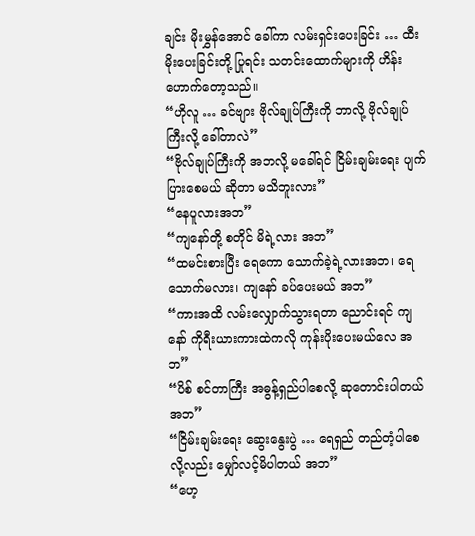ချင်း မိုးမွှန်အောင် ခေါ်ကာ လမ်းရှင်းပေးခြင်း … ထီးမိုးပေးခြင်းတို့ ပြုရင်း သတင်းထောက်များကို ဟိန်းဟောက်တော့သည်။
“ဟိုလူ … ခင်ဗျား ဗိုလ်ချုပ်ကြီးကို ဘာလို့ ဗိုလ်ချုပ်ကြီးလို့ ခေါ်တာလဲ”
“ဗိုလ်ချုပ်ကြီးကို အဘလို့ မခေါ်ရင် ငြိမ်းချမ်းရေး ပျက်ပြားစေမယ် ဆိုတာ မသိဘူးလား”
“နေပူလားအဘ”
“ကျနော်တို့ စတိုင် မိရဲ့လား အဘ”
“ထမင်းစားပြီး ရေကော သောက်ခဲ့ရဲ့လားအဘ၊ ရေသောက်မလား၊ ကျနော် ခပ်ပေးမယ် အဘ”
“ကားအထိ လမ်းလျှောက်သွားရတာ ညောင်းရင် ကျနော် ကိုရီးယားကားထဲကလို ကုန်းပိုးပေးမယ်လေ အဘ”
“ပိစ် စင်တာကြီး အဓွန့်ရှည်ပါစေလို့ ဆုတောင်းပါတယ် အဘ”
“ငြိမ်းချမ်းရေး ဆွေးနွေးပွဲ … ရေရှည် တည်တံ့ပါစေလို့လည်း မျှော်လင့်မိပါတယ် အဘ”
“ဟေ့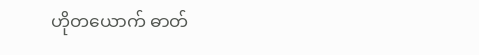ဟိုတယောက် ဓာတ်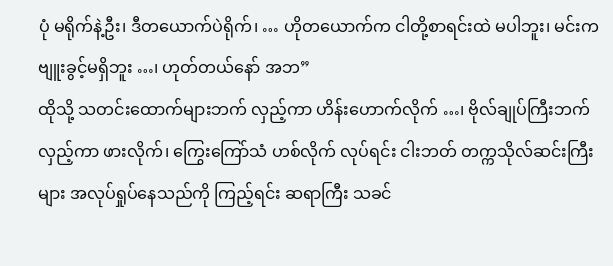ပုံ မရိုက်နဲ့ဦး၊ ဒီတယောက်ပဲရိုက်၊ … ဟိုတယောက်က ငါတို့စာရင်းထဲ မပါဘူး၊ မင်းက ဗျူးခွင့်မရှိဘူး …၊ ဟုတ်တယ်နော် အဘ”
ထိုသို့ သတင်းထောက်များဘက် လှည့်ကာ ဟိန်းဟောက်လိုက် …၊ ဗိုလ်ချုပ်ကြီးဘက် လှည့်ကာ ဖားလိုက်၊ ကြွေးကြော်သံ ဟစ်လိုက် လုပ်ရင်း ငါးဘတ် တက္ကသိုလ်ဆင်းကြီးများ အလုပ်ရှုပ်နေသည်ကို ကြည့်ရင်း ဆရာကြီး သခင်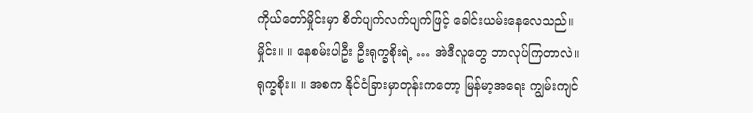ကိုယ်တော်မှိုင်းမှာ စိတ်ပျက်လက်ပျက်ဖြင့် ခေါင်းယမ်းနေလေသည်။
မှိုင်း။ ။ နေစမ်းပါဦး ဦးရုက္ခစိုးရဲ့ … အဲဒီလူတွေ ဘာလုပ်ကြတာလဲ။
ရုက္ခစိုး။ ။ အစက နိုင်ငံခြားမှာတုန်းကတော့ မြန်မာ့အရေး ကျွမ်းကျင်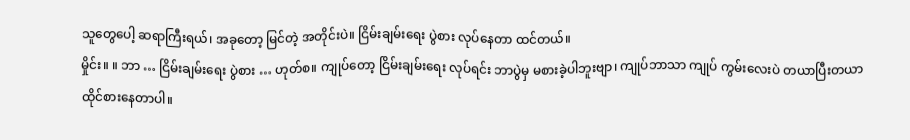သူတွေပေါ့ ဆရာကြီးရယ်၊ အခုတော့ မြင်တဲ့ အတိုင်းပဲ။ ငြိမ်းချမ်းရေး ပွဲစား လုပ်နေတာ ထင်တယ်။
မှိုင်း။ ။ ဘာ … ငြိမ်းချမ်းရေး ပွဲစား … ဟုတ်စ။ ကျုပ်တော့ ငြိမ်းချမ်းရေး လုပ်ရင်း ဘာပွဲမှ မစားခဲ့ပါဘူးဗျာ၊ ကျုပ်ဘာသာ ကျုပ် ကွမ်းလေးပဲ တယာပြီးတယာ ထိုင်စားနေတာပါ။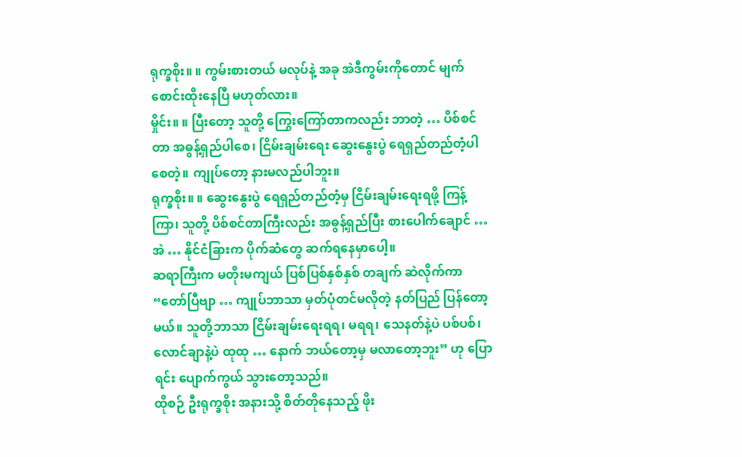ရုက္ခစိုး။ ။ ကွမ်းစားတယ် မလုပ်နဲ့ အခု အဲဒီကွမ်းကိုတောင် မျက်စောင်းထိုးနေပြီ မဟုတ်လား။
မှိုင်း။ ။ ပြီးတော့ သူတို့ ကြွေးကြော်တာကလည်း ဘာတဲ့ … ပိစ်စင်တာ အဓွန့်ရှည်ပါစေ၊ ငြိမ်းချမ်းရေး ဆွေးနွေးပွဲ ရေရှည်တည်တံ့ပါစေတဲ့။ ကျုပ်တော့ နားမလည်ပါဘူး။
ရုက္ခစိုး။ ။ ဆွေးနွေးပွဲ ရေရှည်တည်တံ့မှ ငြိမ်းချမ်းရေးရဖို့ ကြန့်ကြာ၊ သူတို့ ပိစ်စင်တာကြီးလည်း အဓွန့်ရှည်ပြီး စားပေါက်ချောင် … အဲ … နိုင်ငံခြားက ပိုက်ဆံတွေ ဆက်ရနေမှာပေါ့။
ဆရာကြီးက မတိုးမကျယ် ပြစ်ပြစ်နှစ်နှစ် တချက် ဆဲလိုက်ကာ “တော်ပြီဗျာ … ကျုပ်ဘာသာ မှတ်ပုံတင်မလိုတဲ့ နတ်ပြည် ပြန်တော့မယ်။ သူတို့ဘာသာ ငြိမ်းချမ်းရေးရရ၊ မရရ၊ သေနတ်နဲ့ပဲ ပစ်ပစ်၊ လောင်ချာနဲ့ပဲ ထုထု … နောက် ဘယ်တော့မှ မလာတော့ဘူး” ဟု ပြောရင်း ပျောက်ကွယ် သွားတော့သည်။
ထိုစဉ် ဦးရုက္ခစိုး အနားသို့ စိတ်တိုနေသည့် ဖိုး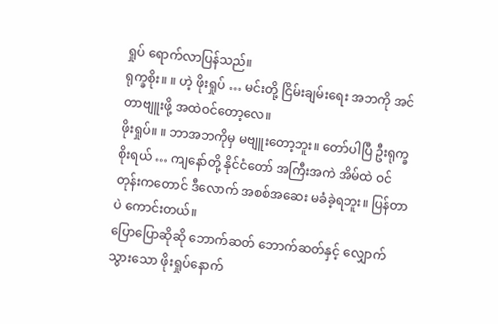ရှုပ် ရောက်လာပြန်သည်။
ရုက္ခစိုး။ ။ ဟဲ့ ဖိုးရှုပ် … မင်းတို့ ငြိမ်းချမ်းရေး အဘကို အင်တာဗျူးဖို့ အထဲဝင်တော့လေ။
ဖိုးရှုပ်။ ။ ဘာအဘကိုမှ မဗျူးတော့ဘူး။ တော်ပါပြီ ဦးရုက္ခစိုးရယ် … ကျနော်တို့ နိုင်ငံတော် အကြီးအကဲ အိမ်ထဲ ဝင်တုန်းကတောင် ဒီလောက် အစစ်အဆေး မခံခဲ့ရဘူး။ ပြန်တာပဲ ကောင်းတယ်။
ပြောပြောဆိုဆို ဘောက်ဆတ် ဘောက်ဆတ်နှင့် လျှောက်သွားသော ဖိုးရှုပ်နောက်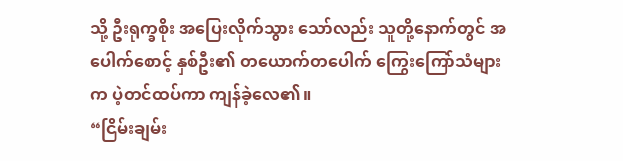သို့ ဦးရုက္ခစိုး အပြေးလိုက်သွား သော်လည်း သူတို့နောက်တွင် အပေါက်စောင့် နှစ်ဦး၏ တယောက်တပေါက် ကြွေးကြော်သံများက ပဲ့တင်ထပ်ကာ ကျန်ခဲ့လေ၏။
“ငြိမ်းချမ်း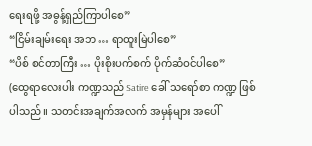ရေးရဖို့ အဓွန့်ရှည်ကြာပါစေ”
“ငြိမ်းချမ်းရေး အဘ … ရာထူးမြဲပါစေ”
“ပိစ် စင်တာကြီး … ပိုးစိုးပက်စက် ပိုက်ဆံဝင်ပါစေ”
(ထွေရာလေးပါး ကဏ္ဍသည် Satire ခေါ် သရော်စာ ကဏ္ဍ ဖြစ်ပါသည်။ သတင်းအချက်အလက် အမှန်များ အပေါ်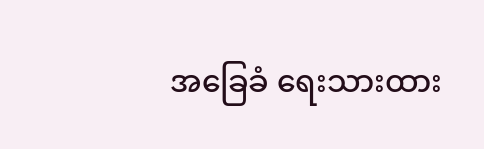အခြေခံ ရေးသားထား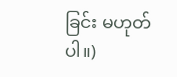ခြင်း မဟုတ်ပါ။)